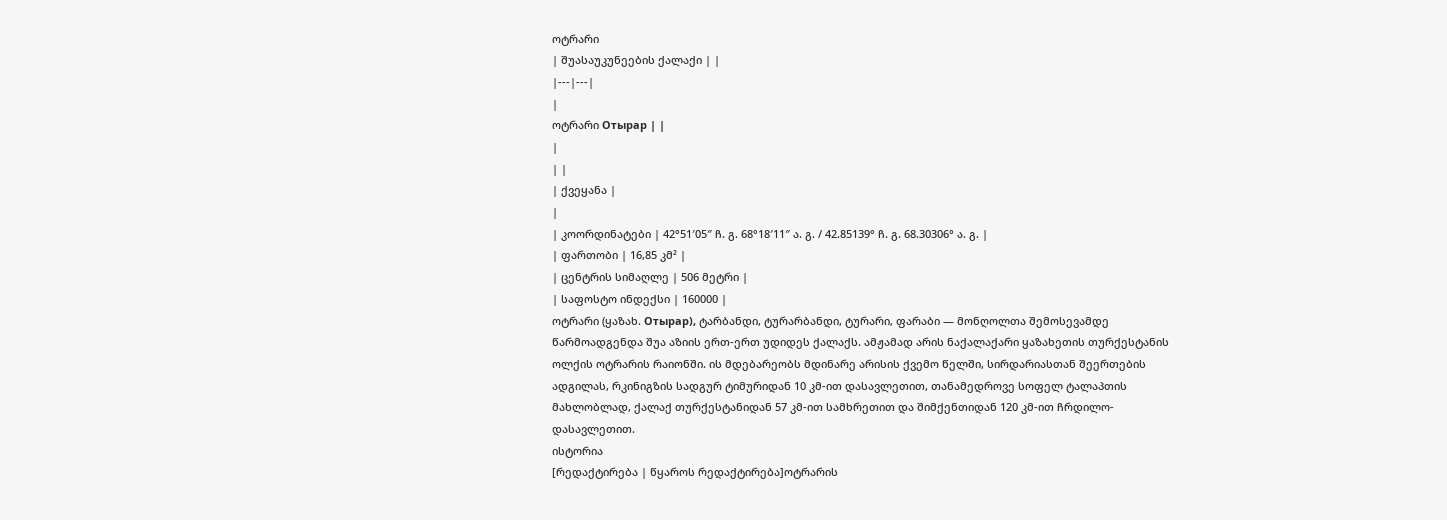ოტრარი
| შუასაუკუნეების ქალაქი | |
|---|---|
|
ოტრარი Отырар | |
|
| |
| ქვეყანა |
|
| კოორდინატები | 42°51′05″ ჩ. გ. 68°18′11″ ა. გ. / 42.85139° ჩ. გ. 68.30306° ა. გ. |
| ფართობი | 16,85 კმ² |
| ცენტრის სიმაღლე | 506 მეტრი |
| საფოსტო ინდექსი | 160000 |
ოტრარი (ყაზახ. Отырар), ტარბანდი, ტურარბანდი, ტურარი, ფარაბი — მონღოლთა შემოსევამდე წარმოადგენდა შუა აზიის ერთ-ერთ უდიდეს ქალაქს. ამჟამად არის ნაქალაქარი ყაზახეთის თურქესტანის ოლქის ოტრარის რაიონში. ის მდებარეობს მდინარე არისის ქვემო წელში, სირდარიასთან შეერთების ადგილას, რკინიგზის სადგურ ტიმურიდან 10 კმ-ით დასავლეთით, თანამედროვე სოფელ ტალაპთის მახლობლად, ქალაქ თურქესტანიდან 57 კმ-ით სამხრეთით და შიმქენთიდან 120 კმ-ით ჩრდილო-დასავლეთით.
ისტორია
[რედაქტირება | წყაროს რედაქტირება]ოტრარის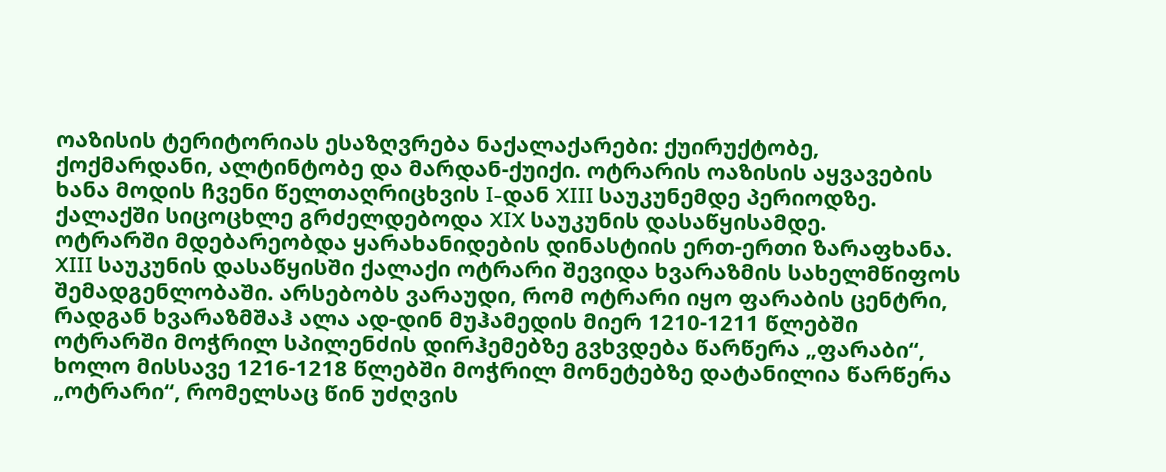ოაზისის ტერიტორიას ესაზღვრება ნაქალაქარები: ქუირუქტობე, ქოქმარდანი, ალტინტობე და მარდან-ქუიქი. ოტრარის ოაზისის აყვავების ხანა მოდის ჩვენი წელთაღრიცხვის I-დან XIII საუკუნემდე პერიოდზე. ქალაქში სიცოცხლე გრძელდებოდა XIX საუკუნის დასაწყისამდე.
ოტრარში მდებარეობდა ყარახანიდების დინასტიის ერთ-ერთი ზარაფხანა. XIII საუკუნის დასაწყისში ქალაქი ოტრარი შევიდა ხვარაზმის სახელმწიფოს შემადგენლობაში. არსებობს ვარაუდი, რომ ოტრარი იყო ფარაბის ცენტრი, რადგან ხვარაზმშაჰ ალა ად-დინ მუჰამედის მიერ 1210-1211 წლებში ოტრარში მოჭრილ სპილენძის დირჰემებზე გვხვდება წარწერა „ფარაბი“, ხოლო მისსავე 1216-1218 წლებში მოჭრილ მონეტებზე დატანილია წარწერა „ოტრარი“, რომელსაც წინ უძღვის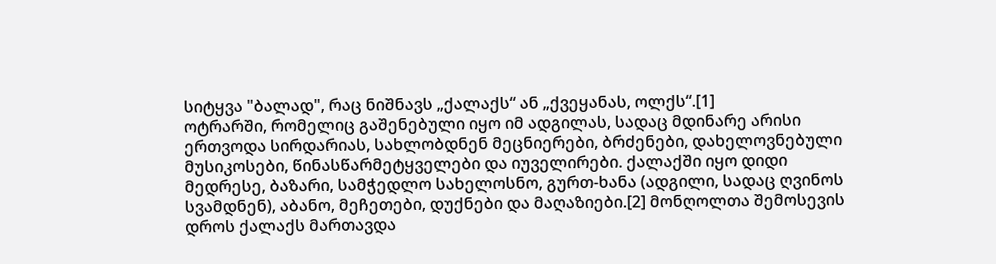სიტყვა "ბალად", რაც ნიშნავს „ქალაქს“ ან „ქვეყანას, ოლქს“.[1]
ოტრარში, რომელიც გაშენებული იყო იმ ადგილას, სადაც მდინარე არისი ერთვოდა სირდარიას, სახლობდნენ მეცნიერები, ბრძენები, დახელოვნებული მუსიკოსები, წინასწარმეტყველები და იუველირები. ქალაქში იყო დიდი მედრესე, ბაზარი, სამჭედლო სახელოსნო, გურთ-ხანა (ადგილი, სადაც ღვინოს სვამდნენ), აბანო, მეჩეთები, დუქნები და მაღაზიები.[2] მონღოლთა შემოსევის დროს ქალაქს მართავდა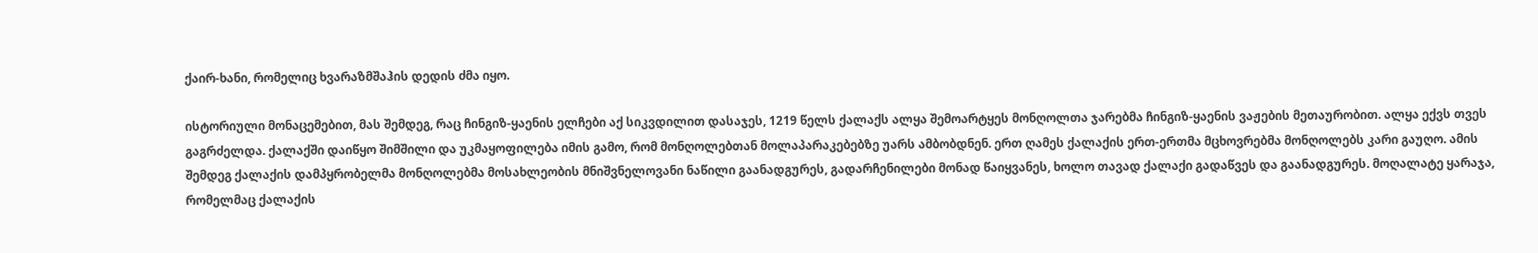ქაირ-ხანი, რომელიც ხვარაზმშაჰის დედის ძმა იყო.

ისტორიული მონაცემებით, მას შემდეგ, რაც ჩინგიზ-ყაენის ელჩები აქ სიკვდილით დასაჯეს, 1219 წელს ქალაქს ალყა შემოარტყეს მონღოლთა ჯარებმა ჩინგიზ-ყაენის ვაჟების მეთაურობით. ალყა ექვს თვეს გაგრძელდა. ქალაქში დაიწყო შიმშილი და უკმაყოფილება იმის გამო, რომ მონღოლებთან მოლაპარაკებებზე უარს ამბობდნენ. ერთ ღამეს ქალაქის ერთ-ერთმა მცხოვრებმა მონღოლებს კარი გაუღო. ამის შემდეგ ქალაქის დამპყრობელმა მონღოლებმა მოსახლეობის მნიშვნელოვანი ნაწილი გაანადგურეს, გადარჩენილები მონად წაიყვანეს, ხოლო თავად ქალაქი გადაწვეს და გაანადგურეს. მოღალატე ყარაჯა, რომელმაც ქალაქის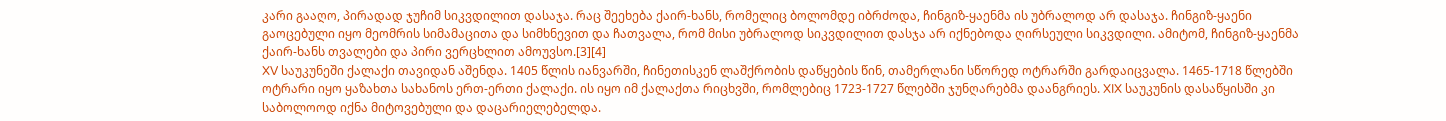კარი გააღო, პირადად ჯუჩიმ სიკვდილით დასაჯა. რაც შეეხება ქაირ-ხანს, რომელიც ბოლომდე იბრძოდა, ჩინგიზ-ყაენმა ის უბრალოდ არ დასაჯა. ჩინგიზ-ყაენი გაოცებული იყო მეომრის სიმამაცითა და სიმხნევით და ჩათვალა, რომ მისი უბრალოდ სიკვდილით დასჯა არ იქნებოდა ღირსეული სიკვდილი. ამიტომ, ჩინგიზ-ყაენმა ქაირ-ხანს თვალები და პირი ვერცხლით ამოუვსო.[3][4]
XV საუკუნეში ქალაქი თავიდან აშენდა. 1405 წლის იანვარში, ჩინეთისკენ ლაშქრობის დაწყების წინ, თამერლანი სწორედ ოტრარში გარდაიცვალა. 1465-1718 წლებში ოტრარი იყო ყაზახთა სახანოს ერთ-ერთი ქალაქი. ის იყო იმ ქალაქთა რიცხვში, რომლებიც 1723-1727 წლებში ჯუნღარებმა დაანგრიეს. XIX საუკუნის დასაწყისში კი საბოლოოდ იქნა მიტოვებული და დაცარიელებელდა.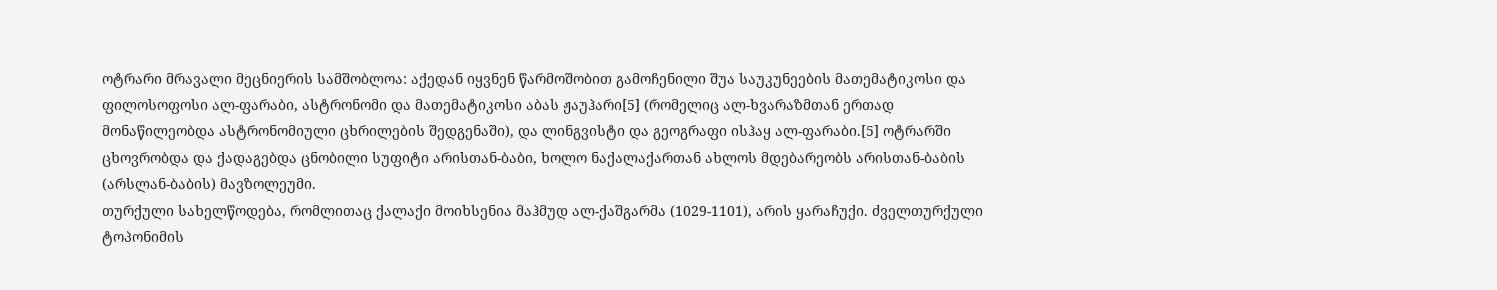ოტრარი მრავალი მეცნიერის სამშობლოა: აქედან იყვნენ წარმოშობით გამოჩენილი შუა საუკუნეების მათემატიკოსი და ფილოსოფოსი ალ-ფარაბი, ასტრონომი და მათემატიკოსი აბას ჟაუჰარი[5] (რომელიც ალ-ხვარაზმთან ერთად მონაწილეობდა ასტრონომიული ცხრილების შედგენაში), და ლინგვისტი და გეოგრაფი ისჰაყ ალ-ფარაბი.[5] ოტრარში ცხოვრობდა და ქადაგებდა ცნობილი სუფიტი არისთან-ბაბი, ხოლო ნაქალაქართან ახლოს მდებარეობს არისთან-ბაბის (არსლან-ბაბის) მავზოლეუმი.
თურქული სახელწოდება, რომლითაც ქალაქი მოიხსენია მაჰმუდ ალ-ქაშგარმა (1029-1101), არის ყარაჩუქი. ძველთურქული ტოპონიმის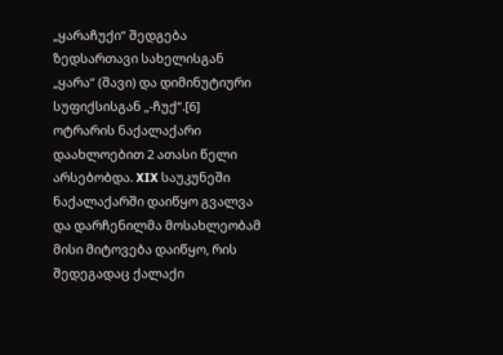„ყარაჩუქი“ შედგება ზედსართავი სახელისგან „ყარა“ (შავი) და დიმინუტიური სუფიქსისგან „-ჩუქ“.[6]
ოტრარის ნაქალაქარი დაახლოებით 2 ათასი წელი არსებობდა. XIX საუკუნეში ნაქალაქარში დაიწყო გვალვა და დარჩენილმა მოსახლეობამ მისი მიტოვება დაიწყო, რის შედეგადაც ქალაქი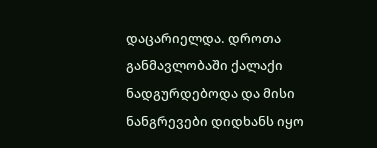დაცარიელდა. დროთა განმავლობაში ქალაქი ნადგურდებოდა და მისი ნანგრევები დიდხანს იყო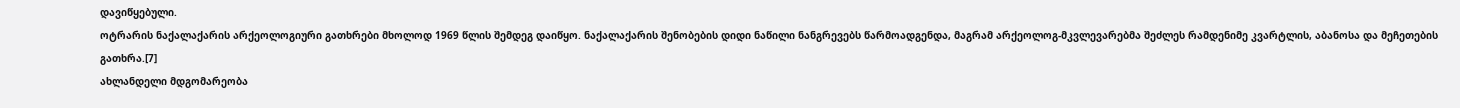დავიწყებული.
ოტრარის ნაქალაქარის არქეოლოგიური გათხრები მხოლოდ 1969 წლის შემდეგ დაიწყო. ნაქალაქარის შენობების დიდი ნაწილი ნანგრევებს წარმოადგენდა, მაგრამ არქეოლოგ-მკვლევარებმა შეძლეს რამდენიმე კვარტლის, აბანოსა და მეჩეთების გათხრა.[7]
ახლანდელი მდგომარეობა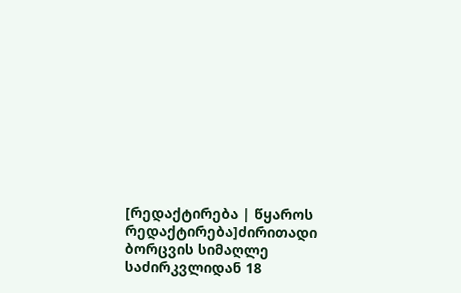[რედაქტირება | წყაროს რედაქტირება]ძირითადი ბორცვის სიმაღლე საძირკვლიდან 18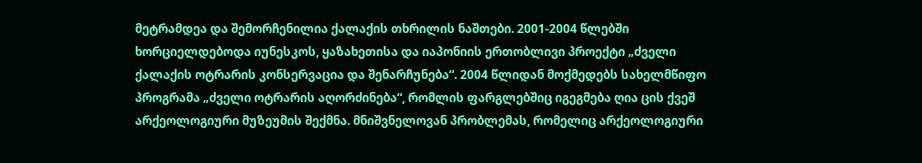მეტრამდეა და შემორჩენილია ქალაქის თხრილის ნაშთები. 2001-2004 წლებში ხორციელდებოდა იუნესკოს, ყაზახეთისა და იაპონიის ერთობლივი პროექტი „ძველი ქალაქის ოტრარის კონსერვაცია და შენარჩუნება“. 2004 წლიდან მოქმედებს სახელმწიფო პროგრამა „ძველი ოტრარის აღორძინება“, რომლის ფარგლებშიც იგეგმება ღია ცის ქვეშ არქეოლოგიური მუზეუმის შექმნა. მნიშვნელოვან პრობლემას, რომელიც არქეოლოგიური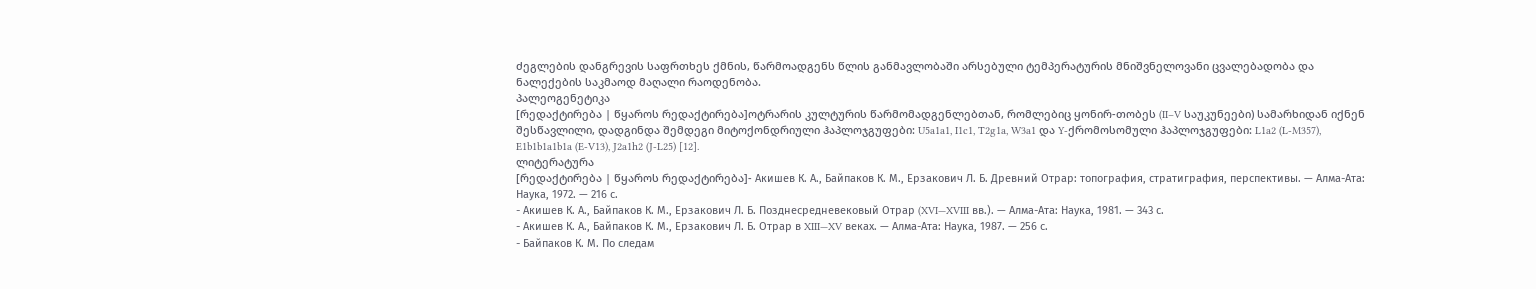ძეგლების დანგრევის საფრთხეს ქმნის, წარმოადგენს წლის განმავლობაში არსებული ტემპერატურის მნიშვნელოვანი ცვალებადობა და ნალექების საკმაოდ მაღალი რაოდენობა.
პალეოგენეტიკა
[რედაქტირება | წყაროს რედაქტირება]ოტრარის კულტურის წარმომადგენლებთან, რომლებიც ყონირ-თობეს (II–V საუკუნეები) სამარხიდან იქნენ შესწავლილი, დადგინდა შემდეგი მიტოქონდრიული ჰაპლოჯგუფები: U5a1a1, I1c1, T2g1a, W3a1 და Y-ქრომოსომული ჰაპლოჯგუფები: L1a2 (L-M357), E1b1b1a1b1a (E-V13), J2a1h2 (J-L25) [12].
ლიტერატურა
[რედაქტირება | წყაროს რედაქტირება]- Акишев К. А., Байпаков К. М., Ерзакович Л. Б. Древний Отрар: топография, стратиграфия, перспективы. — Алма-Ата: Наука, 1972. — 216 с.
- Акишев К. А., Байпаков К. М., Ерзакович Л. Б. Позднесредневековый Отрар (XVI—XVIII вв.). — Алма-Ата: Наука, 1981. — 343 с.
- Акишев К. А., Байпаков К. М., Ерзакович Л. Б. Отрар в XIII—XV веках. — Алма-Ата: Наука, 1987. — 256 с.
- Байпаков К. М. По следам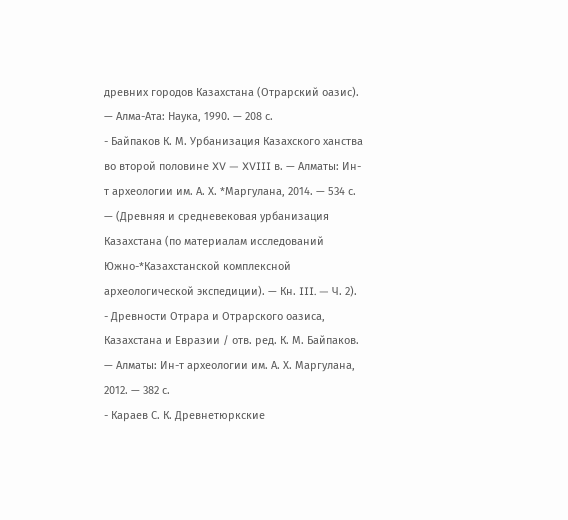древних городов Казахстана (Отрарский оазис). — Алма-Ата: Наука, 1990. — 208 с.
- Байпаков К. М. Урбанизация Казахского ханства во второй половине XV — XVIII в. — Алматы: Ин-т археологии им. А. Х. *Маргулана, 2014. — 534 с. — (Древняя и средневековая урбанизация Казахстана (по материалам исследований Южно-*Казахстанской комплексной археологической экспедиции). — Кн. III. — Ч. 2).
- Древности Отрара и Отрарского оазиса, Казахстана и Евразии / отв. ред. К. М. Байпаков. — Алматы: Ин-т археологии им. А. Х. Маргулана, 2012. — 382 с.
- Караев С. К. Древнетюркские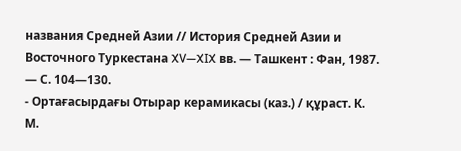названия Средней Азии // История Средней Азии и Восточного Туркестана XV—XIX вв. — Ташкент : Фан, 1987. — С. 104—130.
- Ортағасырдағы Отырар керамикасы (каз.) / құраст. К. М.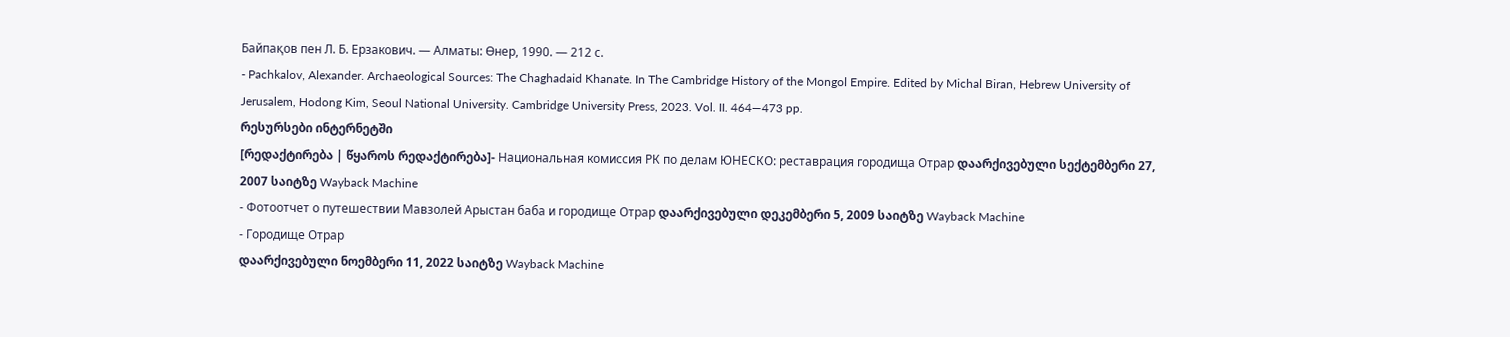Байпақов пен Л. Б. Ерзакович. — Алматы: Өнер, 1990. — 212 с.
- Pachkalov, Alexander. Archaeological Sources: The Chaghadaid Khanate. In The Cambridge History of the Mongol Empire. Edited by Michal Biran, Hebrew University of Jerusalem, Hodong Kim, Seoul National University. Cambridge University Press, 2023. Vol. II. 464—473 pp.
რესურსები ინტერნეტში
[რედაქტირება | წყაროს რედაქტირება]- Национальная комиссия РК по делам ЮНЕСКО: реставрация городища Отрар დაარქივებული სექტემბერი 27, 2007 საიტზე Wayback Machine
- Фотоотчет о путешествии Мавзолей Арыстан баба и городище Отрар დაარქივებული დეკემბერი 5, 2009 საიტზე Wayback Machine
- Городище Отрар
დაარქივებული ნოემბერი 11, 2022 საიტზე Wayback Machine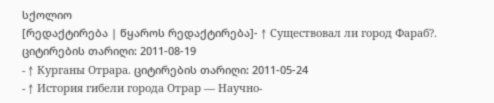სქოლიო
[რედაქტირება | წყაროს რედაქტირება]- ↑ Существовал ли город Фараб?. ციტირების თარიღი: 2011-08-19
- ↑ Курганы Отрара. ციტირების თარიღი: 2011-05-24
- ↑ История гибели города Отрар — Научно-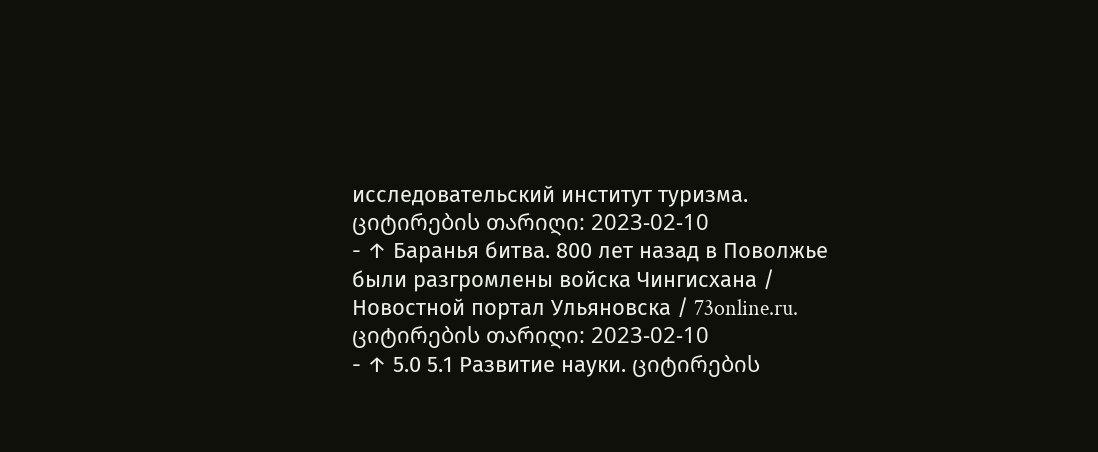исследовательский институт туризма. ციტირების თარიღი: 2023-02-10
- ↑ Баранья битва. 800 лет назад в Поволжье были разгромлены войска Чингисхана / Новостной портал Ульяновска / 73online.ru. ციტირების თარიღი: 2023-02-10
- ↑ 5.0 5.1 Развитие науки. ციტირების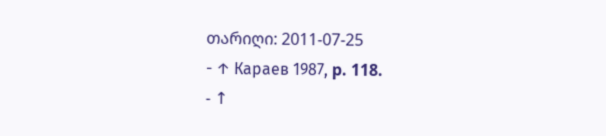თარიღი: 2011-07-25
- ↑ Караев 1987, p. 118.
- ↑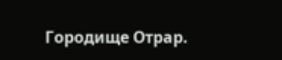Городище Отрар.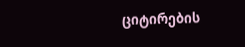ციტირების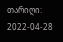თარიღი: 2022-04-28